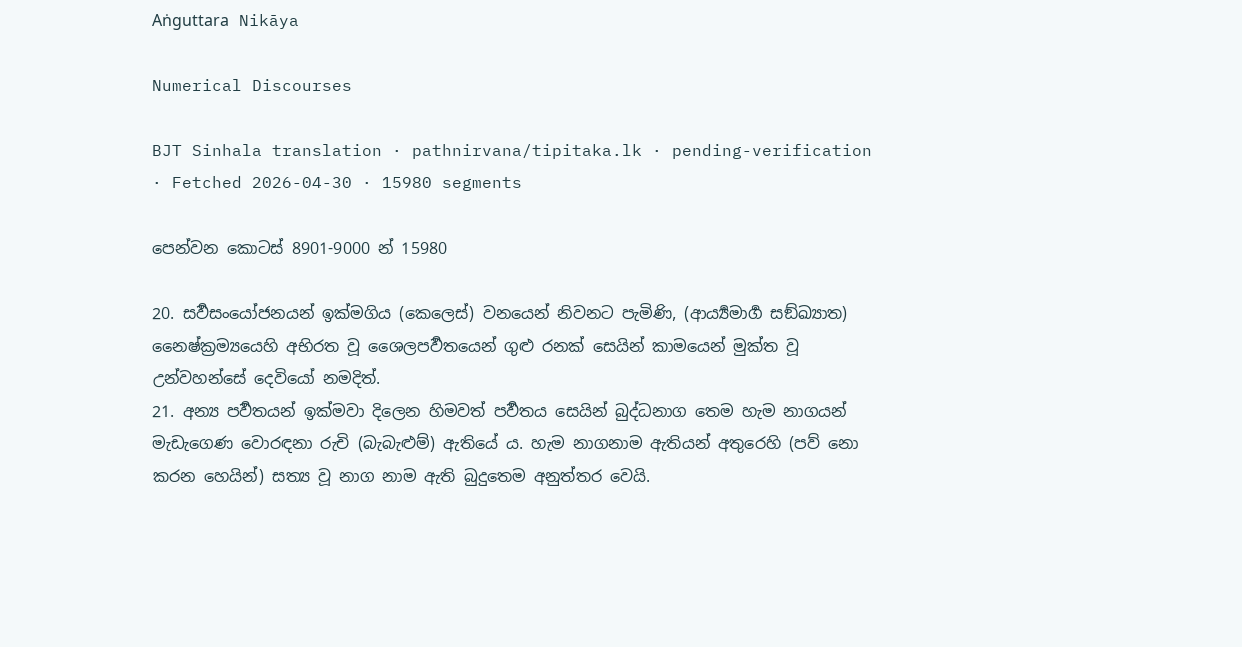Aṅguttara Nikāya

Numerical Discourses

BJT Sinhala translation · pathnirvana/tipitaka.lk · pending-verification · Fetched 2026-04-30 · 15980 segments

පෙන්වන කොටස් 8901-9000 න් 15980

20. සර්‍වසංයෝජනයන් ඉක්මගිය (කෙලෙස්) වනයෙන් නිවනට පැමිණි, (ආර්‍ය්‍යමාර්‍ග සඞ්ඛ්‍යාත) නෛෂ්ක්‍රම්‍යයෙහි අභිරත වූ ශෛලපර්‍වතයෙන් ගුළු රනක් සෙයින් කාමයෙන් මුක්ත වූ උන්වහන්සේ දෙවියෝ නමදිත්.
21. අන්‍ය පර්‍වතයන් ඉක්මවා දිලෙන හිමවත් පර්‍වතය සෙයින් බුද්ධනාග තෙම හැම නාගයන් මැඩැගෙණ වොරඳනා රුචි (බැබැළුම්) ඇතියේ ය. හැම නාගනාම ඇතියන් අතුරෙහි (පව් නො කරන හෙයින්) සත්‍ය වූ නාග නාම ඇති බුදුතෙම අනුත්තර වෙයි.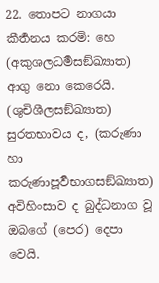22. තොපට නාගයා කීර්‍තනය කරමි: හෙ (අකුශලධර්‍මසඞ්ඛ්‍යාත) ආගු නො කෙරෙයි. (ශුචිශීලසඞ්ඛ්‍යාත) සුරතභාවය ද, (කරුණා හා කරුණාපූර්‍වභාගසඞ්ඛ්‍යාත) අවිහිංසාව ද බුද්ධනාග වූ ඔබගේ (පෙර) දෙපා වෙයි.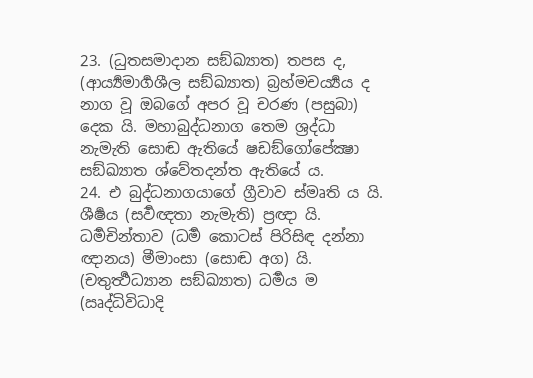23. (ධුතසමාදාන සඞ්ඛ්‍යාත) තපස ද, (ආර්‍ය්‍යමාර්‍ගශීල සඞ්ඛ්‍යාත) බ්‍රහ්මචර්‍ය්‍යය ද නාග වූ ඔබගේ අපර වූ චරණ (පසුබා) දෙක යි. මහාබුද්ධනාග තෙම ශ්‍රද්ධා නැමැති සොඬ ඇතියේ ෂඩඞ්ගෝපේක්‍ෂා සඞ්ඛ්‍යාත ශ්වේතදන්ත ඇතියේ ය.
24. එ බුද්ධනාගයාගේ ග්‍රීවාව ස්මෘති ය යි. ශීර්‍ෂය (සර්‍වඥතා නැමැති) ප්‍රඥා යි. ධර්‍මචින්තාව (ධර්‍ම කොටස් පිරිසිඳ දන්නා ඥානය) මීමාංසා (සොඬ අග) යි. (චතුර්‍ත්‍ථධ්‍යාන සඞ්ඛ්‍යාත) ධර්‍මය ම (ඍද්ධිවිධාදි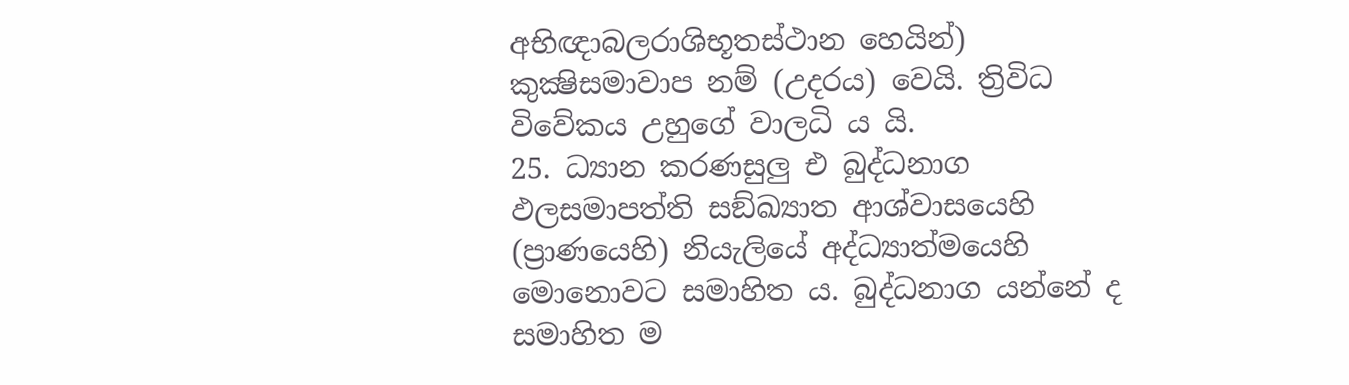අභිඥාබලරාශිභූතස්ථාන හෙයින්) කුක්‍ෂිසමාවාප නම් (උදරය) වෙයි. ත්‍රිවිධ විවේකය උහුගේ වාලධි ය යි.
25. ධ්‍යාන කරණසුලු එ බුද්ධනාග ඵලසමාපත්ති සඞ්ඛ්‍යාත ආශ්වාසයෙහි (ප්‍රාණයෙහි) නියැලියේ අද්ධ්‍යාත්මයෙහි මොනොවට සමාහිත ය. බුද්ධනාග යන්නේ ද සමාහිත ම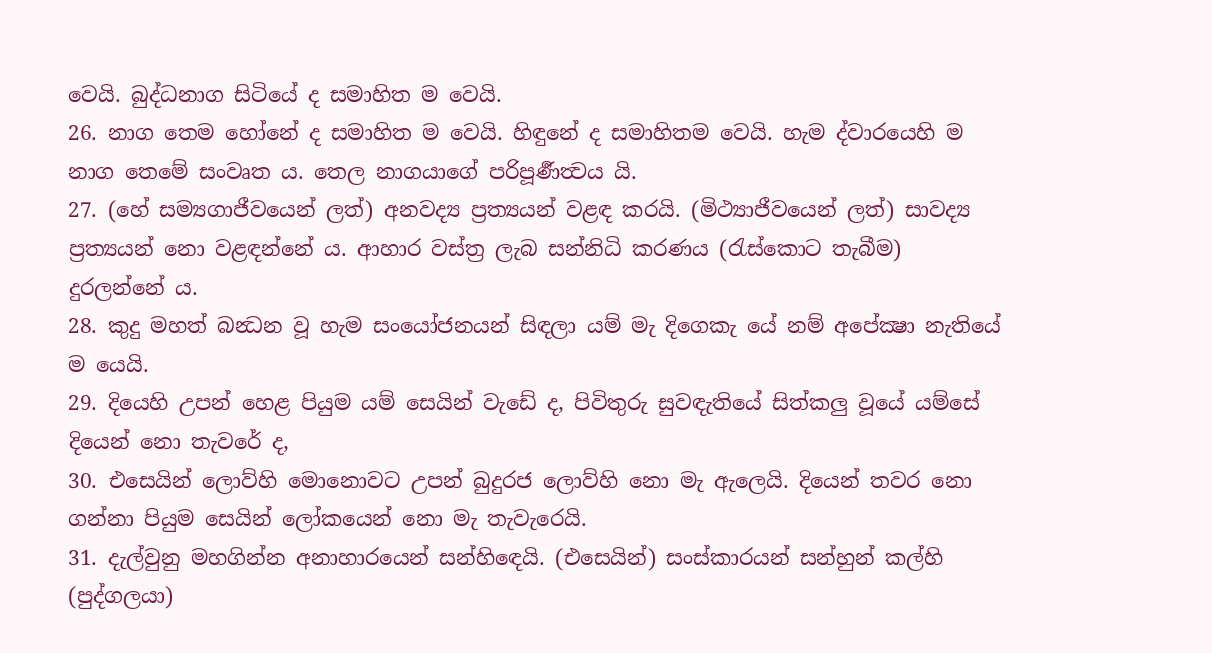වෙයි. බුද්ධනාග සිටියේ ද සමාහිත ම වෙයි.
26. නාග තෙම හෝනේ ද සමාහිත ම වෙයි. හිඳුනේ ද සමාහිතම වෙයි. හැම ද්වාරයෙහි ම නාග තෙමේ සංවෘත ය. තෙල නාගයාගේ පරිපූර්‍ණත්‍වය යි.
27. (හේ සම්‍යගාජීවයෙන් ලත්) අනවද්‍ය ප්‍රත්‍යයන් වළඳ කරයි. (මිථ්‍යාජීවයෙන් ලත්) සාවද්‍ය ප්‍රත්‍යයන් නො වළඳන්නේ ය. ආහාර වස්ත්‍ර ලැබ සන්නිධි කරණය (රැස්කොට තැබීම) දුරලන්නේ ය.
28. කුදු මහත් බන්‍ධන වූ හැම සංයෝජනයන් සිඳලා යම් මැ දිගෙකැ යේ නම් අපේක්‍ෂා නැතියේ ම යෙයි.
29. දියෙහි උපන් හෙළ පියුම යම් සෙයින් වැඩේ ද, පිවිතුරු සුවඳැතියේ සිත්කලු වූයේ යම්සේ දියෙන් නො තැවරේ ද,
30. එසෙයින් ලොව්හි මොනොවට උපන් බුදුරජ ලොව්හි නො මැ ඇලෙයි. දියෙන් තවර නො ගන්නා පියුම සෙයින් ලෝකයෙන් නො මැ තැවැරෙයි.
31. දැල්වුනු මහගින්න අනාහාරයෙන් සන්හිඳෙයි. (එසෙයින්) සංස්කාරයන් සන්හුන් කල්හි (පුද්ගලයා)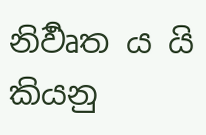නිර්‍වෘත ය යි කියනු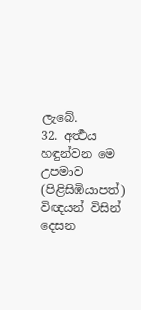ලැබේ.
32. අර්‍ත්‍ථය හඳුන්වන මෙ උපමාව (පිළිසිඹියාපත්) විඥයන් විසින් දෙසන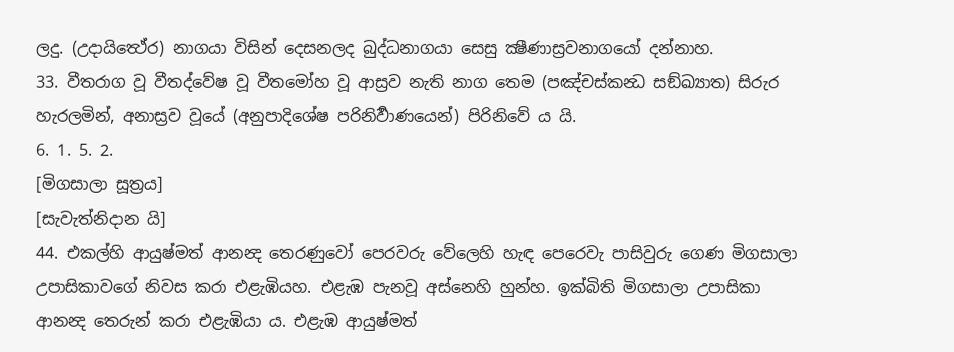ලදු. (උදායිත්‍ථේර) නාගයා විසින් දෙසනලද බුද්ධනාගයා සෙසු ක්‍ෂීණාස්‍රවනාගයෝ දන්නාහ.
33. වීතරාග වූ වීතද්වේෂ වූ වීතමෝහ වූ ආස්‍රව නැති නාග තෙම (පඤ්චස්කන්‍ධ සඞ්ඛ්‍යාත) සිරුර හැරලමින්, අනාස්‍රව වූයේ (අනුපාදිශේෂ පරිනිර්‍වාණයෙන්) පිරිනිවේ ය යි.
6. 1. 5. 2.
[මිගසාලා සූත්‍රය]
[සැවැත්නිදාන යි]
44. එකල්හි ආයුෂ්මත් ආනන්‍ද තෙරණුවෝ පෙරවරු වේලෙහි හැඳ පෙරෙවැ පාසිවුරු ගෙණ මිගසාලා උපාසිකාවගේ නිවස කරා එළැඹියහ. එළැඹ පැනවූ අස්නෙහි හුන්හ. ඉක්බිති මිගසාලා උපාසිකා ආනන්‍ද තෙරුන් කරා එළැඹියා ය. එළැඹ ආයුෂ්මත්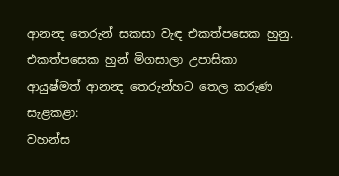ආනන්‍ද තෙරුන් සකසා වැඳ එකත්පසෙක හුනු. එකත්පසෙක හුන් මිගසාලා උපාසිකා ආයුෂ්මත් ආනන්‍ද තෙරුන්හට තෙල කරුණ සැළකළා:
වහන්ස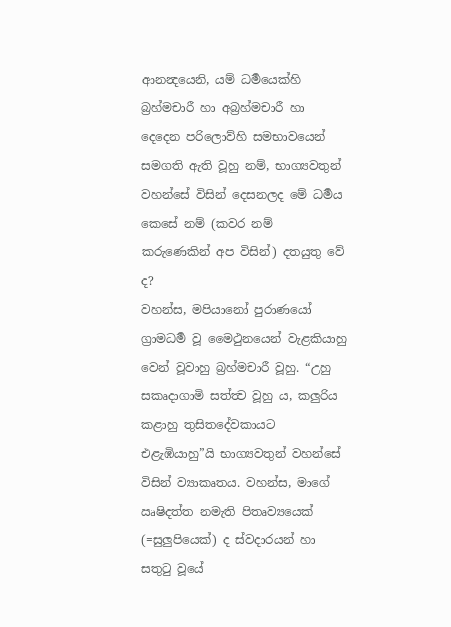ආනන්‍දයෙනි, යම් ධර්‍මයෙක්හි බ්‍රහ්මචාරී හා අබ්‍රහ්මචාරී හා දෙදෙන පරිලොව්හි සමභාවයෙන් සමගති ඇති වූහු නම්, භාග්‍යවතුන් වහන්සේ විසින් දෙසනලද මේ ධර්‍මය කෙසේ නම් (කවර නම් කරුණෙකින් අප විසින්) දතයුතු වේ ද?
වහන්ස, මපියානෝ පුරාණයෝ ග්‍රාමධර්‍ම වූ මෛථුනයෙන් වැළකියාහු වෙන් වූවාහු බ්‍රහ්මචාරී වූහු. “උහු සකෘදාගාමි සත්ත්‍ව වූහු ය, කලුරිය කළාහු තුසිතදේවකායට එළැඹියාහු”යි භාග්‍යවතුන් වහන්සේ විසින් ව්‍යාකෘතය. වහන්ස, මාගේ ඍෂිදත්ත නමැති පිතෘව්‍යයෙක් (=සුලුපියෙක්) ද ස්වදාරයන් හා සතුටු වූයේ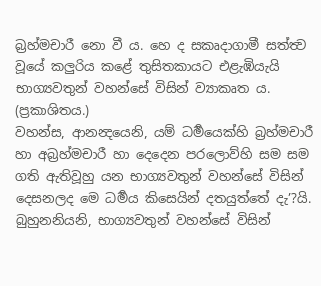බ්‍රහ්මචාරී නො වී ය. හෙ ද සකෘදාගාමී සත්ත්‍ව වූයේ කලුරිය කළේ තුසිතකායට එළැඹියැයි භාග්‍යවතුන් වහන්සේ විසින් ව්‍යාකෘත ය. (ප්‍රකාශිතය.)
වහන්ස, ආනන්‍දයෙනි, යම් ධර්‍මයෙක්හි බ්‍රහ්මචාරී හා අබ්‍රහ්මචාරී හා දෙදෙන පරලොව්හි සම සම ගති ඇතිවූහු යන භාග්‍යවතුන් වහන්සේ විසින් දෙසනලද මෙ ධර්‍මය කිසෙයින් දතයුත්තේ දැ’?යි.
බුහුනනියනි, භාග්‍යවතුන් වහන්සේ විසින්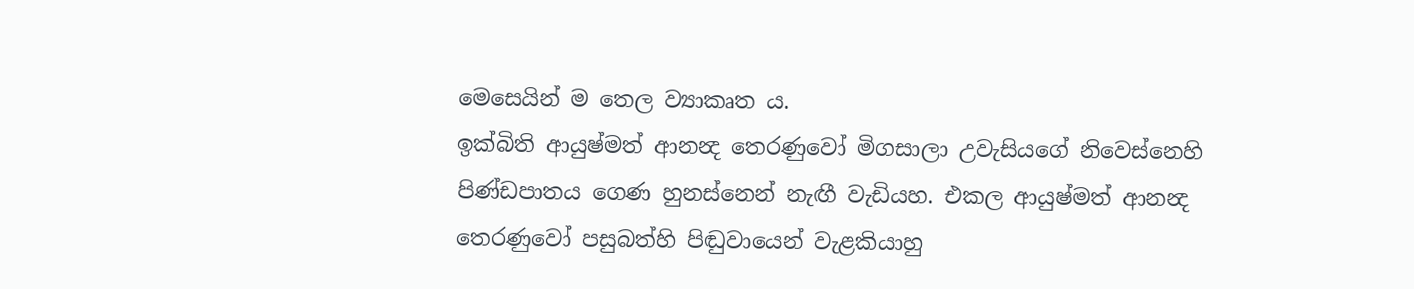මෙසෙයින් ම තෙල ව්‍යාකෘත ය.
ඉක්බිති ආයුෂ්මත් ආනන්‍ද තෙරණුවෝ මිගසාලා උවැසියගේ නිවෙස්නෙහි පිණ්ඩපාතය ගෙණ හුනස්නෙන් නැඟී වැඩියහ. එකල ආයුෂ්මත් ආනන්‍ද තෙරණුවෝ පසුබත්හි පිඬුවායෙන් වැළකියාහු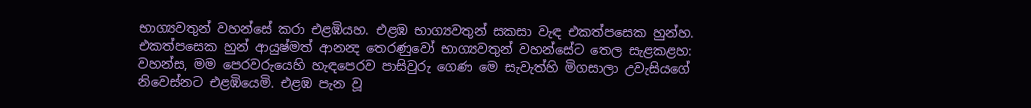භාග්‍යවතුන් වහන්සේ කරා එළඹියහ. එළඹ භාග්‍යවතුන් සකසා වැඳ එකත්පසෙක හුන්හ. එකත්පසෙක හුන් ආයුෂ්මත් ආනන්‍ද තෙරණුවෝ භාග්‍යවතුන් වහන්සේට තෙල සැළකළහ:
වහන්ස, මම පෙරවරුයෙහි හැඳපෙරව පාසිවුරු ගෙණ මෙ සැවැත්හි මිගසාලා උවැසියගේ නිවෙස්නට එළඹියෙමි. එළඹ පැන වූ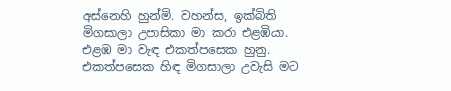අස්නෙහි හුන්මි. වහන්ස, ඉක්බිති මිගසාලා උපාසිකා මා කරා එළඹියා. එළඹ මා වැඳ එකත්පසෙක හුනු. එකත්පසෙක හිඳ මිගසාලා උවැසි මට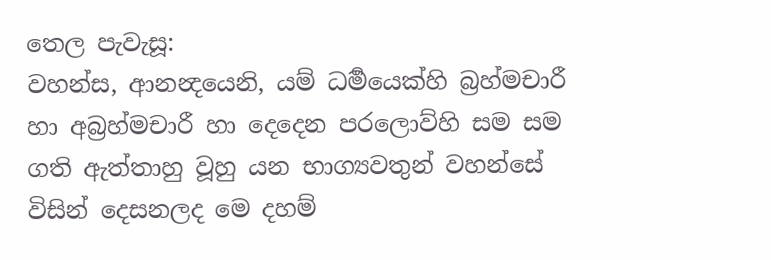තෙල පැවැසූ:
වහන්ස, ආනන්‍දයෙනි, යම් ධර්‍මයෙක්හි බ්‍රහ්මචාරී හා අබ්‍රහ්මචාරී හා දෙදෙන පරලොව්හි සම සම ගති ඇත්තාහු වූහු යන භාග්‍යවතුන් වහන්සේ විසින් දෙසනලද මෙ දහම්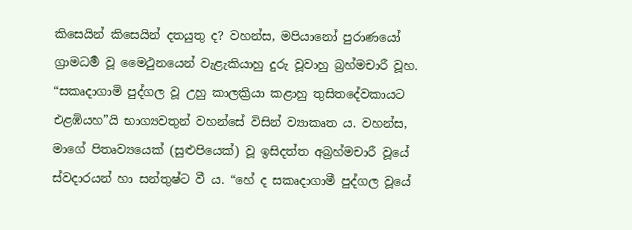කිසෙයින් කිසෙයින් දතයුතු ද? වහන්ස, මපියානෝ පුරාණයෝ ග්‍රාමධර්‍ම වූ මෛථුනයෙන් වැළැකියාහු දුරු වූවාහු බ්‍රහ්මචාරී වූහ. “සකෘදාගාමි පුද්ගල වූ උහු කාලක්‍රියා කළාහු තුසිතදේවකායට එළඹියහ”යි භාග්‍යවතුන් වහන්සේ විසින් ව්‍යාකෘත ය. වහන්ස, මාගේ පිතෘව්‍යයෙක් (සුළුපියෙක්) වූ ඉසිදත්ත අබ්‍රහ්මචාරී වූයේ ස්වදාරයන් හා සන්තුෂ්ට වී ය. “හේ ද සකෘදාගාමී පුද්ගල වූයේ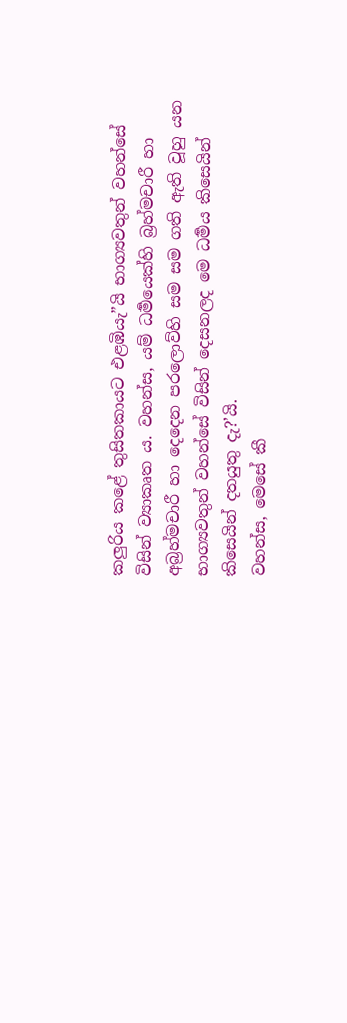කලුරිය කළේ තුසිතකායට එළඹියැ”යි භාග්‍යවතුන් වහන්සේ විසින් ව්‍යාකෘත ය. වහන්ස, යම් ධර්‍මයෙක්හි බ්‍රහ්මචාරී හා අබ්‍රහ්මචාරී හා දෙදෙන පරලොව්හි සම සම ගති ඇති වූහු යන භාග්‍යවතුන් වහන්සේ විසින් දෙසනලද මෙ ධර්‍මය කිසෙයින් කිසෙයින් දතයුතු දැ?’යි.
වහන්ස, මෙසේ කී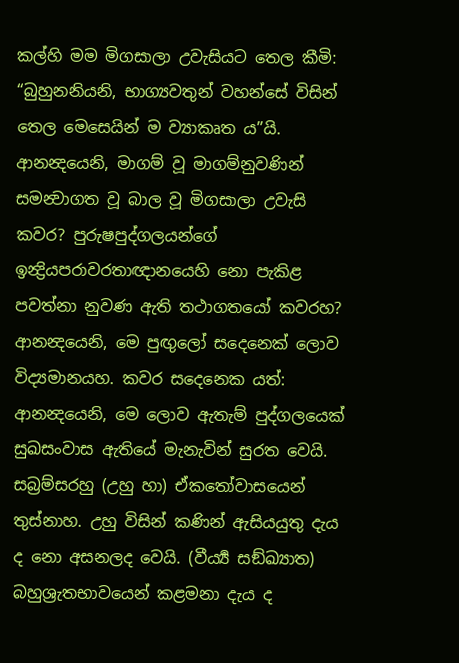කල්හි මම මිගසාලා උවැසියට තෙල කීමි: “බුහුනනියනි, භාග්‍යවතුන් වහන්සේ විසින් තෙල මෙසෙයින් ම ව්‍යාකෘත ය”යි.
ආනන්‍දයෙනි, මාගම් වූ මාගම්නුවණින් සමන්‍වාගත වූ බාල වූ මිගසාලා උවැසි කවර? පුරුෂපුද්ගලයන්ගේ ඉන්‍ද්‍රියපරාවරතාඥානයෙහි නො පැකිළ පවත්නා නුවණ ඇති තථාගතයෝ කවරහ?
ආනන්‍දයෙනි, මෙ පුඟුලෝ සදෙනෙක් ලොව විද්‍යමානයහ. කවර සදෙනෙක යත්:
ආනන්‍දයෙනි, මෙ ලොව ඇතැම් පුද්ගලයෙක් සුඛසංවාස ඇතියේ මැනැවින් සුරත වෙයි. සබ්‍රම්සරහු (උහු හා) ඒකතෝවාසයෙන් තුස්නාහ. උහු විසින් කණින් ඇසියයුතු දැය ද නො අසනලද වෙයි. (වීර්‍ය්‍ය සඞ්ඛ්‍යාත) බහුශ්‍රැතභාවයෙන් කළමනා දැය ද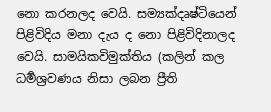නො කරනලද වෙයි. සම්‍යක්දෘෂ්ටියෙන් පිළිවිදිය මනා දැය ද නො පිළිවිදිනාලද වෙයි. සාමයිකවිමුක්තිය (කලින් කල ධර්‍මශ්‍රවණය නිසා ලබන ප්‍රීති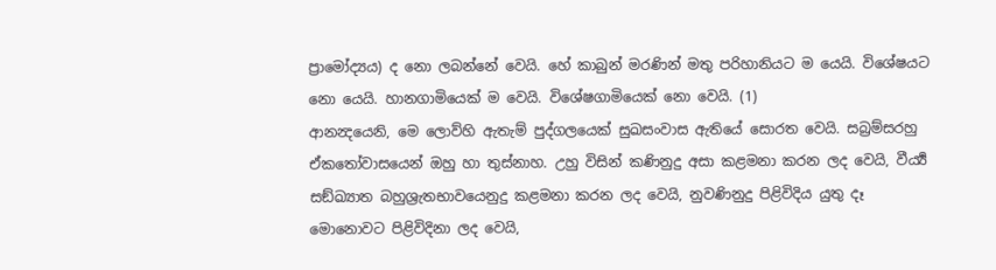ප්‍රාමෝද්‍යය) ද නො ලබන්නේ වෙයි. හේ කාබුන් මරණින් මතු පරිහානියට ම යෙයි. විශේෂයට නො යෙයි. හානගාමියෙක් ම වෙයි. විශේෂගාමියෙක් නො වෙයි. (1)
ආනන්‍දයෙනි, මෙ ලොව්හි ඇතැම් පුද්ගලයෙක් සුඛසංවාස ඇතියේ සොරත වෙයි. සබ්‍රම්සරහු ඒකතෝවාසයෙන් ඔහු හා තුස්නාහ. උහු විසින් කණිනුදු අසා කළමනා කරන ලද වෙයි, වීර්‍ය්‍ය සඞ්ඛ්‍යාත බහුශ්‍රැතභාවයෙනුදු කළමනා කරන ලද වෙයි, නුවණිනුදු පිළිවිදිය යුතු දෑ මොනොවට පිළිවිදිනා ලද වෙයි,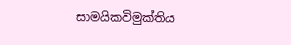සාමයිකවිමුක්තිය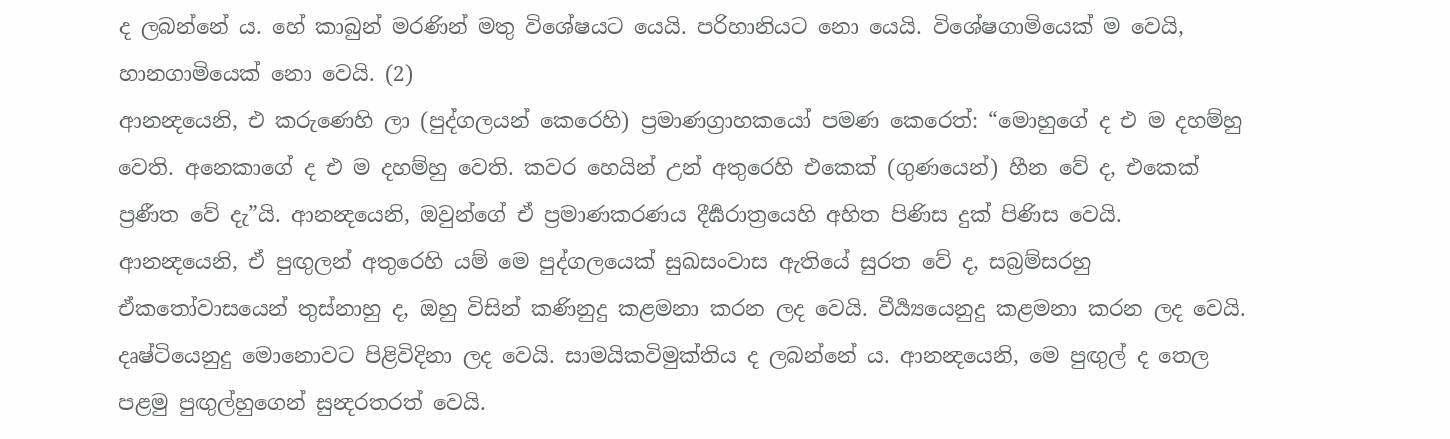ද ලබන්නේ ය. හේ කාබුන් මරණින් මතු විශේෂයට යෙයි. පරිහානියට නො යෙයි. විශේෂගාමියෙක් ම වෙයි, හානගාමියෙක් නො වෙයි. (2)
ආනන්‍දයෙනි, එ කරුණෙහි ලා (පුද්ගලයන් කෙරෙහි) ප්‍රමාණග්‍රාහකයෝ පමණ කෙරෙත්: “මොහුගේ ද එ ම දහම්හු වෙති. අනෙකාගේ ද එ ම දහම්හු වෙති. කවර හෙයින් උන් අතුරෙහි එකෙක් (ගුණයෙන්) හීන වේ ද, එකෙක් ප්‍රණීත වේ දැ”යි. ආනන්‍දයෙනි, ඔවුන්ගේ ඒ ප්‍රමාණකරණය දීර්‍ඝරාත්‍රයෙහි අහිත පිණිස දුක් පිණිස වෙයි.
ආනන්‍දයෙනි, ඒ පුඟුලන් අතුරෙහි යම් මෙ පුද්ගලයෙක් සුඛසංවාස ඇතියේ සුරත වේ ද, සබ්‍රම්සරහු ඒකතෝවාසයෙන් තුස්නාහු ද, ඔහු විසින් කණිනුදු කළමනා කරන ලද වෙයි. වීර්‍ය්‍යයෙනුදු කළමනා කරන ලද වෙයි. දෘෂ්ටියෙනුදු මොනොවට පිළිවිදිනා ලද වෙයි. සාමයිකවිමුක්තිය ද ලබන්නේ ය. ආනන්‍දයෙනි, මෙ පුඟුල් ද තෙල පළමු පුඟුල්හුගෙන් සුන්‍දරතරත් වෙයි.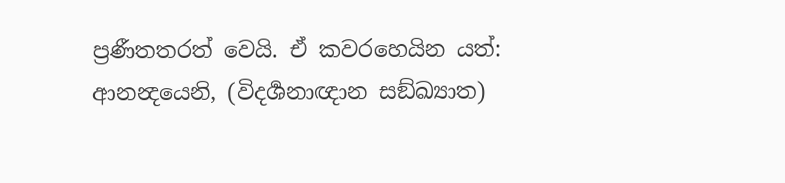ප්‍රණීතතරත් වෙයි. ඒ කවරහෙයින යත්: ආනන්‍දයෙනි, (විදර්‍ශනාඥාන සඞ්ඛ්‍යාත)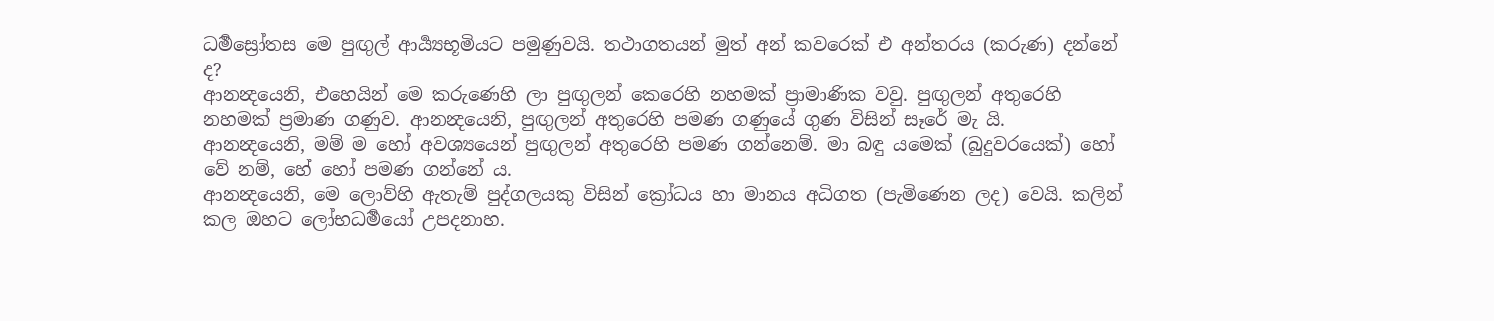ධර්‍මස්‍රෝතස මෙ පුඟුල් ආර්‍ය්‍යභූමියට පමුණුවයි. තථාගතයන් මුත් අන් කවරෙක් එ අන්තරය (කරුණ) දන්නේ ද?
ආනන්‍දයෙනි, එහෙයින් මෙ කරුණෙහි ලා පුඟුලන් කෙරෙහි නහමක් ප්‍රාමාණික වවු. පුඟුලන් අතුරෙහි නහමක් ප්‍රමාණ ගණුව. ආනන්‍දයෙනි, පුඟුලන් අතුරෙහි පමණ ගණුයේ ගුණ විසින් සෑරේ මැ යි.
ආනන්‍දයෙනි, මම් ම හෝ අවශ්‍යයෙන් පුඟුලන් අතුරෙහි පමණ ගන්නෙම්. මා බඳු යමෙක් (බුදුවරයෙක්) හෝ වේ නම්, හේ හෝ පමණ ගන්නේ ය.
ආනන්‍දයෙනි, මෙ ලොව්හි ඇතැම් පුද්ගලයකු විසින් ක්‍රෝධය හා මානය අධිගත (පැමිණෙන ලද) වෙයි. කලින් කල ඔහට ලෝභධර්‍මයෝ උපදනාහ.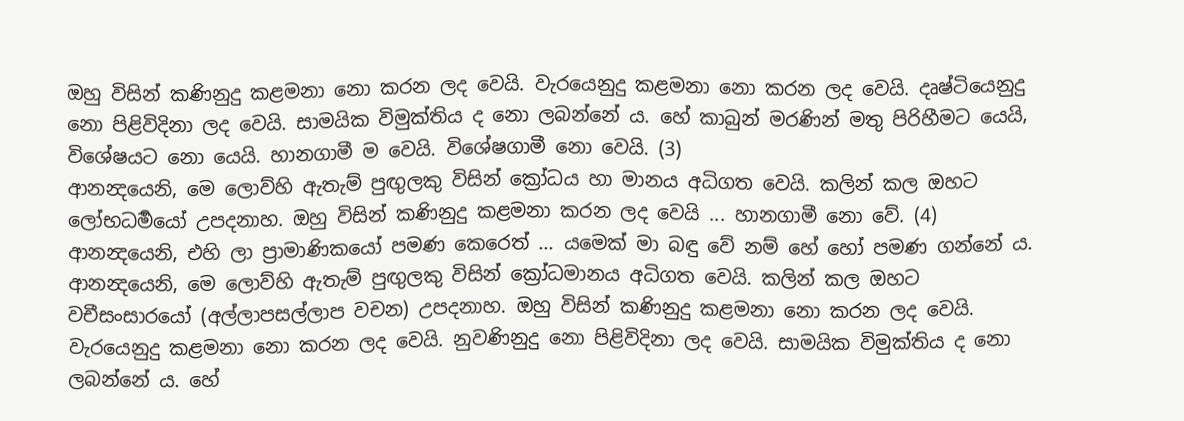ඔහු විසින් කණිනුදු කළමනා නො කරන ලද වෙයි. වැරයෙනුදු කළමනා නො කරන ලද වෙයි. දෘෂ්ටියෙනුදු නො පිළිවිදිනා ලද වෙයි. සාමයික විමුක්තිය ද නො ලබන්නේ ය. හේ කාබුන් මරණින් මතු පිරිහීමට යෙයි, විශේෂයට නො යෙයි. හානගාමී ම වෙයි. විශේෂගාමී නො වෙයි. (3)
ආනන්‍දයෙනි, මෙ ලොව්හි ඇතැම් පුඟුලකු විසින් ක්‍රෝධය හා මානය අධිගත වෙයි. කලින් කල ඔහට ලෝභධර්‍මයෝ උපදනාහ. ඔහු විසින් කණිනුදු කළමනා කරන ලද වෙයි ... හානගාමී නො වේ. (4)
ආනන්‍දයෙනි, එහි ලා ප්‍රාමාණිකයෝ පමණ කෙරෙත් ... යමෙක් මා බඳු වේ නම් හේ හෝ පමණ ගන්නේ ය.
ආනන්‍දයෙනි, මෙ ලොව්හි ඇතැම් පුඟුලකු විසින් ක්‍රෝධමානය අධිගත වෙයි. කලින් කල ඔහට වචීසංසාරයෝ (අල්ලාපසල්ලාප වචන) උපදනාහ. ඔහු විසින් කණිනුදු කළමනා නො කරන ලද වෙයි. වැරයෙනුදු කළමනා නො කරන ලද වෙයි. නුවණිනුදු නො පිළිවිදිනා ලද වෙයි. සාමයික විමුක්තිය ද නො ලබන්නේ ය. හේ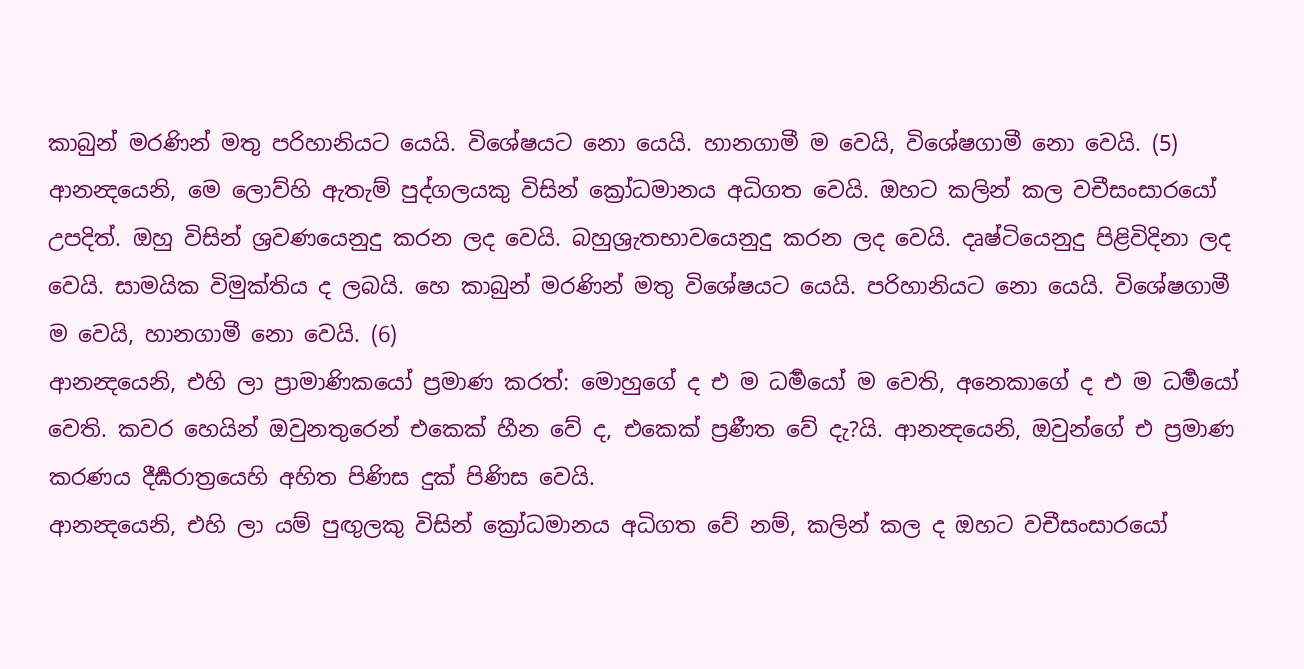කාබුන් මරණින් මතු පරිහානියට යෙයි. විශේෂයට නො යෙයි. හානගාමී ම වෙයි, විශේෂගාමී නො වෙයි. (5)
ආනන්‍දයෙනි, මෙ ලොව්හි ඇතැම් පුද්ගලයකු විසින් ක්‍රෝධමානය අධිගත වෙයි. ඔහට කලින් කල වචීසංසාරයෝ උපදිත්. ඔහු විසින් ශ්‍රවණයෙනුදු කරන ලද වෙයි. බහුශ්‍රැතභාවයෙනුදු කරන ලද වෙයි. දෘෂ්ටියෙනුදු පිළිවිදිනා ලද වෙයි. සාමයික විමුක්තිය ද ලබයි. හෙ කාබුන් මරණින් මතු විශේෂයට යෙයි. පරිහානියට නො යෙයි. විශේෂගාමී ම වෙයි, හානගාමී නො වෙයි. (6)
ආනන්‍දයෙනි, එහි ලා ප්‍රාමාණිකයෝ ප්‍රමාණ කරත්: මොහුගේ ද එ ම ධර්‍මයෝ ම වෙති, අනෙකාගේ ද එ ම ධර්‍මයෝ වෙති. කවර හෙයින් ඔවුනතුරෙන් එකෙක් හීන වේ ද, එකෙක් ප්‍රණීත වේ දැ?යි. ආනන්‍දයෙනි, ඔවුන්ගේ එ ප්‍රමාණ කරණය දීර්‍ඝරාත්‍රයෙහි අහිත පිණිස දුක් පිණිස වෙයි.
ආනන්‍දයෙනි, එහි ලා යම් පුඟුලකු විසින් ක්‍රෝධමානය අධිගත වේ නම්, කලින් කල ද ඔහට වචීසංසාරයෝ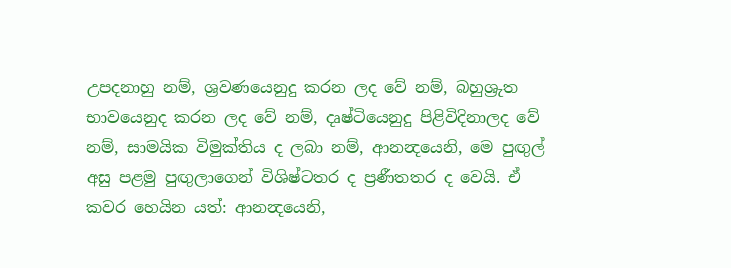උපදනාහු නම්, ශ්‍රවණයෙනුදු කරන ලද වේ නම්, බහුශ්‍රුත භාවයෙනුද කරන ලද වේ නම්, දෘෂ්ටියෙනුදු පිළිවිදිනාලද වේ නම්, සාමයික විමුක්තිය ද ලබා නම්, ආනන්‍දයෙනි, මෙ පුඟුල් අසු පළමු පුඟුලාගෙන් විශිෂ්ටතර ද ප්‍රණීතතර ද වෙයි. ඒ කවර හෙයින යත්: ආනන්‍දයෙනි,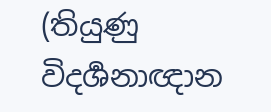(තියුණු විදර්‍ශනාඥාන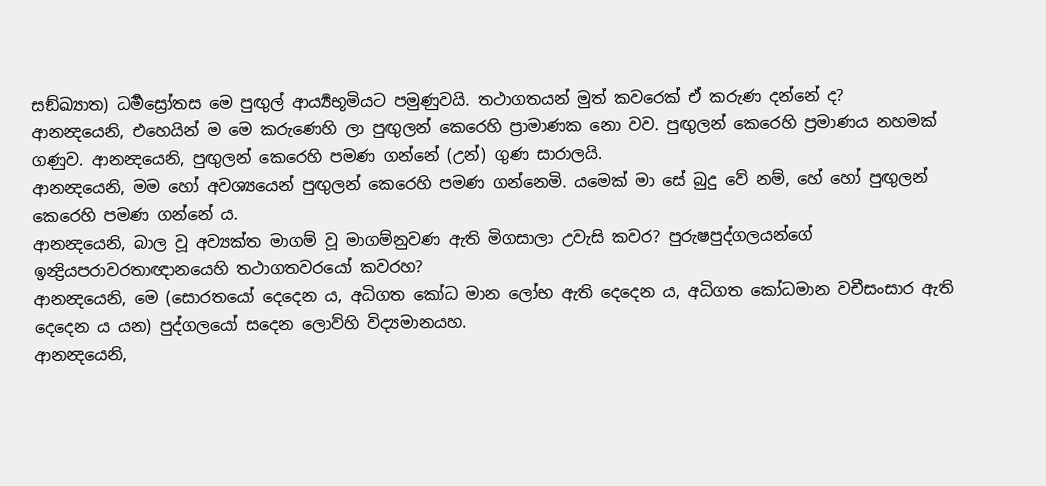සඞ්ඛ්‍යාත) ධර්‍මස්‍රෝතස මෙ පුඟුල් ආර්‍ය්‍යභූමියට පමුණුවයි. තථාගතයන් මුත් කවරෙක් ඒ කරුණ දන්නේ ද?
ආනන්‍දයෙනි, එහෙයින් ම මෙ කරුණෙහි ලා පුඟුලන් කෙරෙහි ප්‍රාමාණක නො වව. පුඟුලන් කෙරෙහි ප්‍රමාණය නහමක් ගණුව. ආනන්‍දයෙනි, පුඟුලන් කෙරෙහි පමණ ගන්නේ (උන්) ගුණ සාරාලයි.
ආනන්‍දයෙනි, මම හෝ අවශ්‍යයෙන් පුඟුලන් කෙරෙහි පමණ ගන්නෙමි. යමෙක් මා සේ බුදු වේ නම්, හේ හෝ පුඟුලන් කෙරෙහි පමණ ගන්නේ ය.
ආනන්‍දයෙනි, බාල වූ අව්‍යක්ත මාගම් වූ මාගම්නුවණ ඇති මිගසාලා උවැසි කවර? පුරුෂපුද්ගලයන්ගේ ඉන්‍ද්‍රියපරාවරතාඥානයෙහි තථාගතවරයෝ කවරහ?
ආනන්‍දයෙනි, මෙ (සොරතයෝ දෙදෙන ය, අධිගත කෝධ මාන ලෝභ ඇති දෙදෙන ය, අධිගත කෝධමාන වචීසංසාර ඇති දෙදෙන ය යන) පුද්ගලයෝ සදෙන ලොව්හි විද්‍යමානයහ.
ආනන්‍දයෙනි,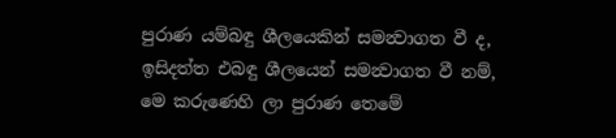පුරාණ යම්බඳු ශීලයෙකින් සමන්‍වාගත වී ද, ඉසිදත්ත එබඳු ශීලයෙන් සමන්‍වාගත වී නම්, මෙ කරුණෙහි ලා පුරාණ තෙමේ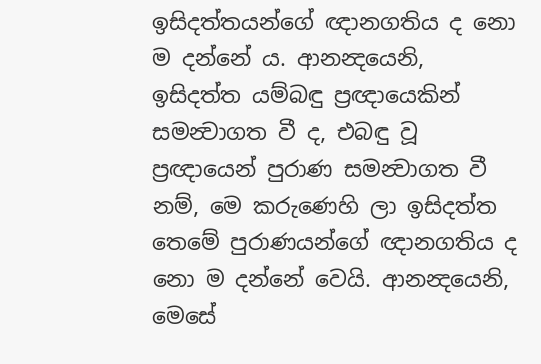ඉසිදත්තයන්ගේ ඥානගතිය ද නො ම දන්නේ ය. ආනන්‍දයෙනි, ඉසිදත්ත යම්බඳු ප්‍රඥායෙකින් සමන්‍වාගත වී ද, එබඳු වූ ප්‍රඥායෙන් පුරාණ සමන්‍වාගත වී නම්, මෙ කරුණෙහි ලා ඉසිදත්ත තෙමේ පුරාණයන්ගේ ඥානගතිය ද නො ම දන්නේ වෙයි. ආනන්‍දයෙනි, මෙසේ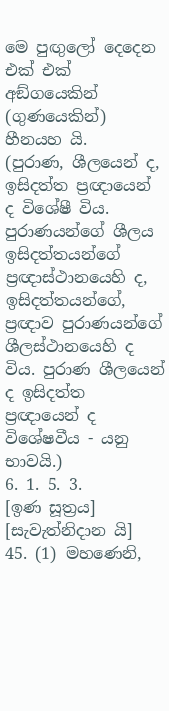මෙ පුඟුලෝ දෙදෙන එක් එක් අඞ්ගයෙකින් (ගුණයෙකින්) හීනයහ යි.
(පුරාණ, ශීලයෙන් ද, ඉසිදත්ත ප්‍රඥායෙන් ද විශේෂී විය. පුරාණයන්ගේ ශීලය ඉසිදත්තයන්ගේ ප්‍රඥාස්ථානයෙහි ද, ඉසිදත්තයන්ගේ, ප්‍රඥාව පුරාණයන්ගේ ශීලස්ථානයෙහි ද විය. පුරාණ ශීලයෙන් ද ඉසිදත්ත ප්‍රඥායෙන් ද විශේෂවීය - යනු භාවයි.)
6. 1. 5. 3.
[ඉණ සූත්‍රය]
[සැවැත්නිදාන යි]
45. (1) මහණෙනි,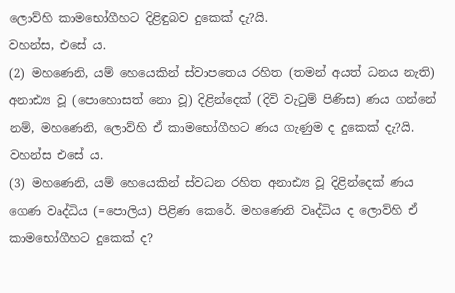ලොව්හි කාමභෝගීහට දිළිඳුබව දුකෙක් දැ?යි.
වහන්ස, එසේ ය.
(2) මහණෙනි, යම් හෙයෙකින් ස්වාපතෙය රහිත (තමන් අයත් ධනය නැති) අනාඪ්‍ය වූ (පොහොසත් නො වූ) දිළින්දෙක් (දිවි වැටුම් පිණිස) ණය ගන්නේ නම්, මහණෙනි, ලොව්හි ඒ කාමභෝගීහට ණය ගැණුම ද දුකෙක් දැ?යි.
වහන්ස එසේ ය.
(3) මහණෙනි, යම් හෙයෙකින් ස්වධන රහිත අනාඪ්‍ය වූ දිළින්දෙක් ණය ගෙණ වෘද්ධිය (=පොලිය) පිළිණ කෙරේ. මහණෙනි වෘද්ධිය ද ලොව්හි ඒ කාමභෝගීහට දුකෙක් ද?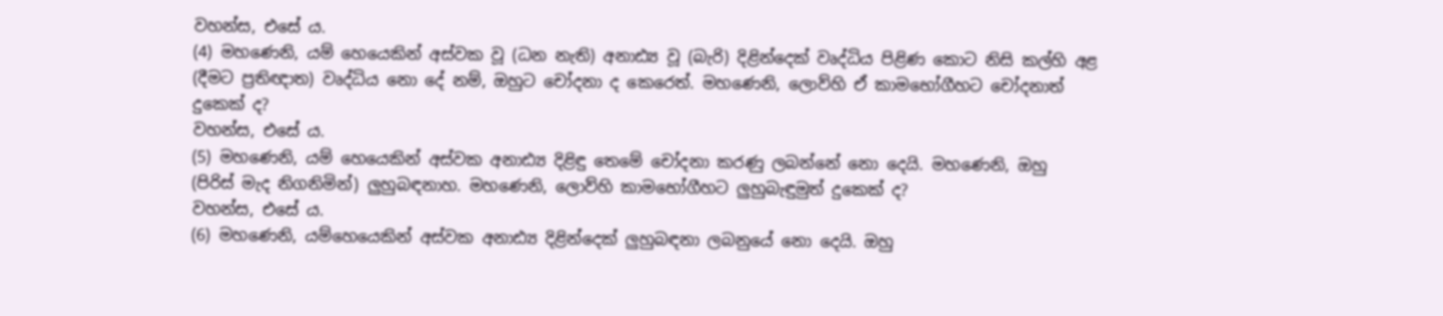වහන්ස, එසේ ය.
(4) මහණෙනි, යම් හෙයෙකින් අස්වක වූ (ධන නැති) අනාඪ්‍ය වූ (බැරි) දිළින්දෙක් වෘද්ධිය පිළිණ කොට නිසි කල්හි අළ (දීමට ප්‍රතිඥාත) වෘද්ධිය නො දේ නම්, ඔහුට චෝදනා ද කෙරෙත්. මහණෙනි, ලොව්හි ඒ කාමභෝගීහට චෝදනාත් දුකෙක් ද?
වහන්ස, එසේ ය.
(5) මහණෙනි, යම් හෙයෙකින් අස්වක අනාඪ්‍ය දිළිඳු තෙමේ චෝදනා කරණු ලබන්නේ නො දෙයි. මහණෙනි, ඔහු (පිරිස් මැද නිගනිමින්) ලුහුබඳනාහ. මහණෙනි, ලොව්හි කාමභෝගීහට ලුහුබැඳුමුත් දුකෙක් ද?
වහන්ස, එසේ ය.
(6) මහණෙනි, යම්හෙයෙකින් අස්වක අනාඪ්‍ය දිළින්දෙක් ලුහුබඳනා ලබනුයේ නො දෙයි. ඔහු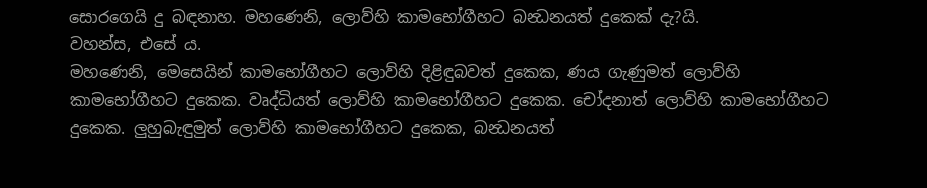සොරගෙයි දු බඳනාහ. මහණෙනි, ලොව්හි කාමභෝගීහට බන්‍ධනයත් දුකෙක් දැ?යි.
වහන්ස, එසේ ය.
මහණෙනි, මෙසෙයින් කාමභෝගීහට ලොව්හි දිළිඳුබවත් දුකෙක, ණය ගැණුමත් ලොව්හි කාමභෝගීහට දුකෙක. වෘද්ධියත් ලොව්හි කාමභෝගීහට දුකෙක. චෝදනාත් ලොව්හි කාමභෝගීහට දුකෙක. ලුහුබැඳුමුත් ලොව්හි කාමභෝගීහට දුකෙක, බන්‍ධනයත්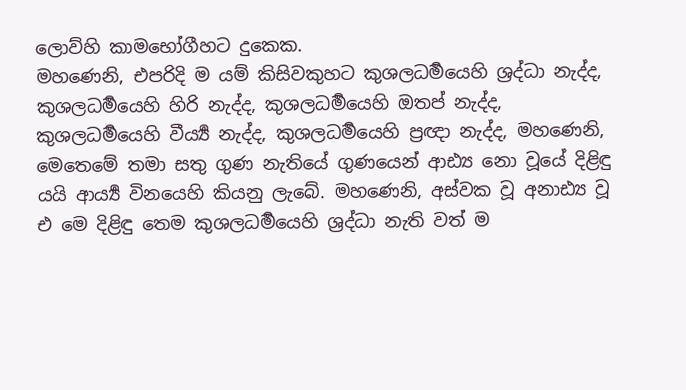ලොව්හි කාමභෝගීහට දුකෙක.
මහණෙනි, එපරිදි ම යම් කිසිවකුහට කුශලධර්‍මයෙහි ශ්‍රද්ධා නැද්ද, කුශලධර්‍මයෙහි හිරි නැද්ද, කුශලධර්‍මයෙහි ඔතප් නැද්ද, කුශලධර්‍මයෙහි වීර්‍ය්‍ය නැද්ද, කුශලධර්‍මයෙහි ප්‍රඥා නැද්ද, මහණෙනි, මෙතෙමේ තමා සතු ගුණ නැතියේ ගුණයෙන් ආඪ්‍ය නො වූයේ දිළිඳු යයි ආර්‍ය්‍ය විනයෙහි කියනු ලැබේ. මහණෙනි, අස්වක වූ අනාඪ්‍ය වූ එ මෙ දිළිඳු තෙම කුශලධර්‍මයෙහි ශ්‍රද්ධා නැති වත් ම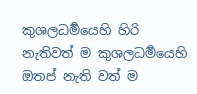කුශලධර්‍මයෙහි හිරි නැතිවත් ම කුශලධර්‍මයෙහි ඔතප් නැති වත් ම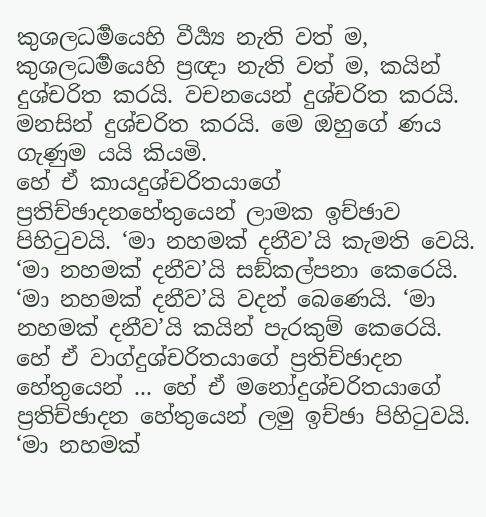කුශලධර්‍මයෙහි වීර්‍ය්‍ය නැති වත් ම, කුශලධර්‍මයෙහි ප්‍රඥා නැති වත් ම, කයින් දුශ්චරිත කරයි. වචනයෙන් දුශ්චරිත කරයි. මනසින් දුශ්චරිත කරයි. මෙ ඔහුගේ ණය ගැණුම යයි කියමි.
හේ ඒ කායදුශ්චරිතයාගේ ප්‍රතිච්ඡාදනහේතුයෙන් ලාමක ඉච්ඡාව පිහිටුවයි. ‘මා නහමක් දනීව’යි කැමති වෙයි. ‘මා නහමක් දනීව’යි සඞ්කල්පනා කෙරෙයි. ‘මා නහමක් දනීව’යි වදන් බෙණෙයි. ‘මා නහමක් දනීව’යි කයින් පැරකුම් කෙරෙයි. හේ ඒ වාග්දුශ්චරිතයාගේ ප්‍රතිච්ඡාදන හේතුයෙන් ... හේ ඒ මනෝදුශ්චරිතයාගේ ප්‍රතිච්ඡාදන හේතුයෙන් ලමු ඉච්ඡා පිහිටුවයි. ‘මා නහමක්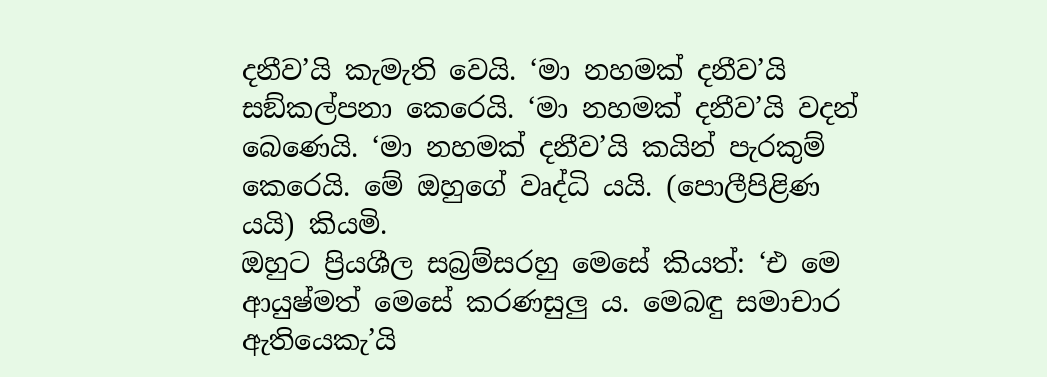දනීව’යි කැමැති වෙයි. ‘මා නහමක් දනීව’යි සඞ්කල්පනා කෙරෙයි. ‘මා නහමක් දනීව’යි වදන් බෙණෙයි. ‘මා නහමක් දනීව’යි කයින් පැරකුම් කෙරෙයි. මේ ඔහුගේ වෘද්ධි යයි. (පොලීපිළිණ යයි) කියමි.
ඔහුට ප්‍රියශීල සබ්‍රම්සරහු මෙසේ කියත්: ‘එ මෙ ආයුෂ්මත් මෙසේ කරණසුලු ය. මෙබඳු සමාචාර ඇතියෙකැ’යි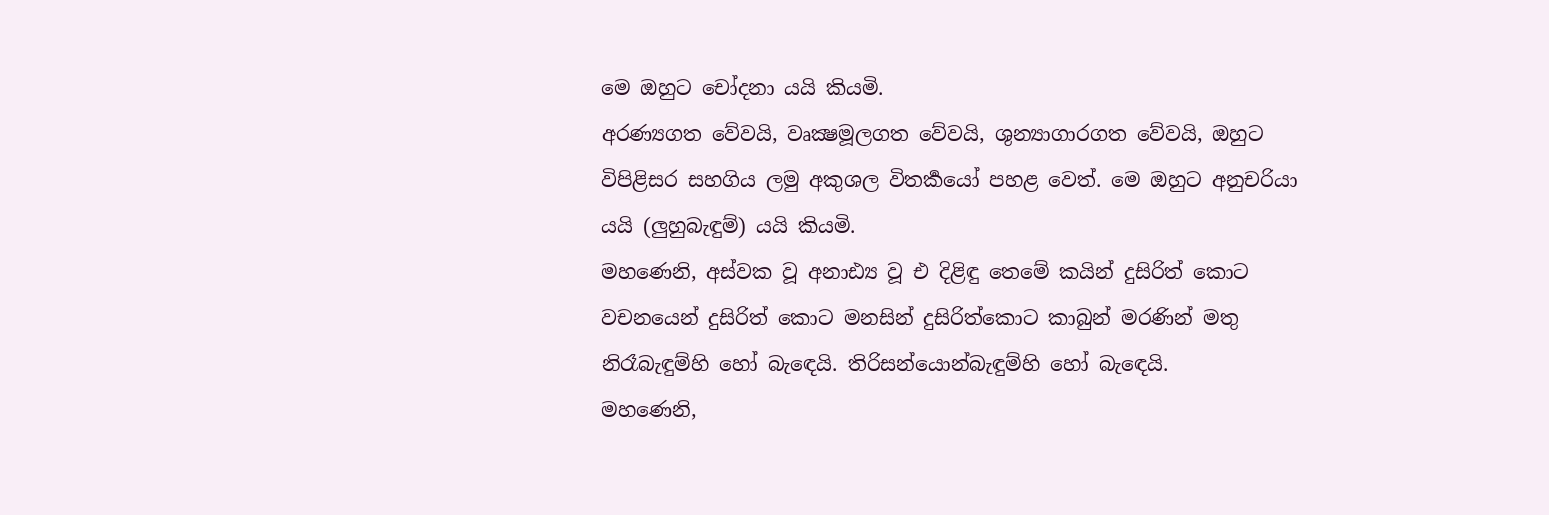මෙ ඔහුට චෝදනා යයි කියමි.
අරණ්‍යගත වේවයි, වෘක්‍ෂමූලගත වේවයි, ශුන්‍යාගාරගත වේවයි, ඔහුට විපිළිසර සහගිය ලමු අකුශල විතර්‍කයෝ පහළ වෙත්. මෙ ඔහුට අනුචරියා යයි (ලුහුබැඳුම්) යයි කියමි.
මහණෙනි, අස්වක වූ අනාඪ්‍ය වූ එ දිළිඳු තෙමේ කයින් දුසිරිත් කොට වචනයෙන් දුසිරිත් කොට මනසින් දුසිරිත්කොට කාබුන් මරණින් මතු නිරෑබැඳුම්හි හෝ බැඳෙයි. තිරිසන්යොන්බැඳුම්හි හෝ බැඳෙයි.
මහණෙනි,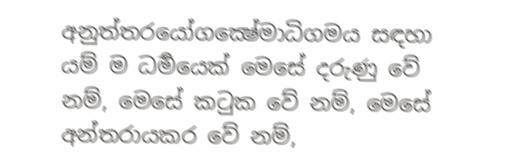අනුත්තරයෝගක්‍ෂේමාධිගමය සඳහා යම් ම ධර්‍මයෙක් මෙසේ දරුණු වේ නම්, මෙසේ කටුක වේ නම්, මෙසේ අන්තරායකර වේ නම්,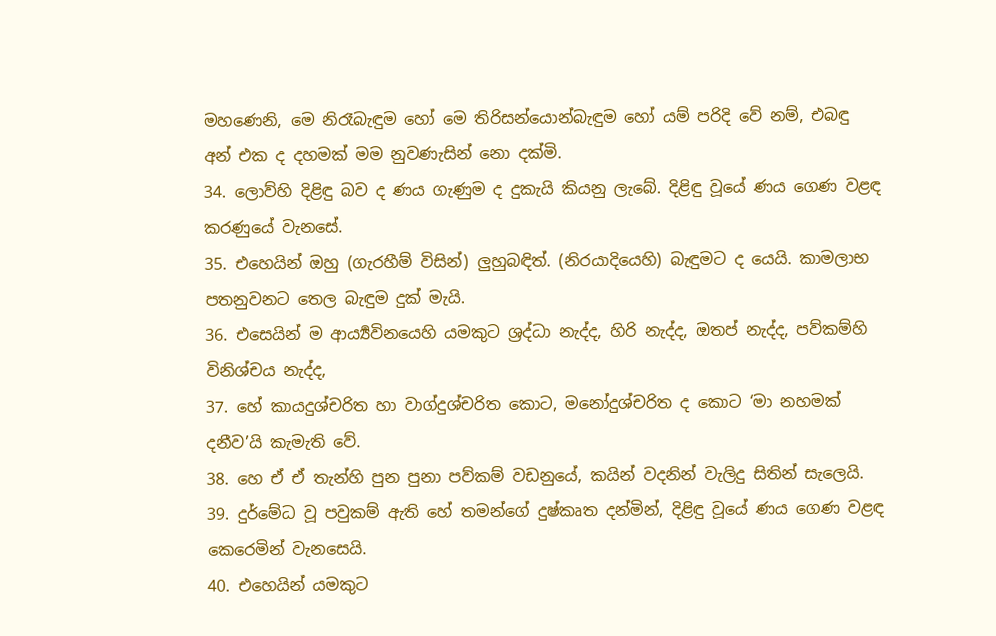මහණෙනි, මෙ නිරෑබැඳුම හෝ මෙ තිරිසන්යොන්බැඳුම හෝ යම් පරිදි වේ නම්, එබඳු අන් එක ද දහමක් මම නුවණැසින් නො දක්මි.
34. ලොව්හි දිළිඳු බව ද ණය ගැණුම ද දුකැයි කියනු ලැබේ. දිළිඳු වූයේ ණය ගෙණ වළඳ කරණුයේ වැනසේ.
35. එහෙයින් ඔහු (ගැරහීම් විසින්) ලුහුබඳිත්. (නිරයාදියෙහි) බැඳුමට ද යෙයි. කාමලාභ පතනුවනට තෙල බැඳුම දුක් මැයි.
36. එසෙයින් ම ආර්‍ය්‍යවිනයෙහි යමකුට ශ්‍රද්ධා නැද්ද, හිරි නැද්ද, ඔතප් නැද්ද, පව්කම්හි විනිශ්චය නැද්ද,
37. හේ කායදුශ්චරිත හා වාග්දුශ්චරිත කොට, මනෝදුශ්චරිත ද කොට ‘මා නහමක් දනීව’යි කැමැති වේ.
38. හෙ ඒ ඒ තැන්හි පුන පුනා පව්කම් වඩනුයේ, කයින් වදනින් වැලිදු සිතින් සැලෙයි.
39. දුර්මේධ වූ පවුකම් ඇති හේ තමන්ගේ දුෂ්කෘත දන්මින්, දිළිඳු වූයේ ණය ගෙණ වළඳ කෙරෙමින් වැනසෙයි.
40. එහෙයින් යමකුට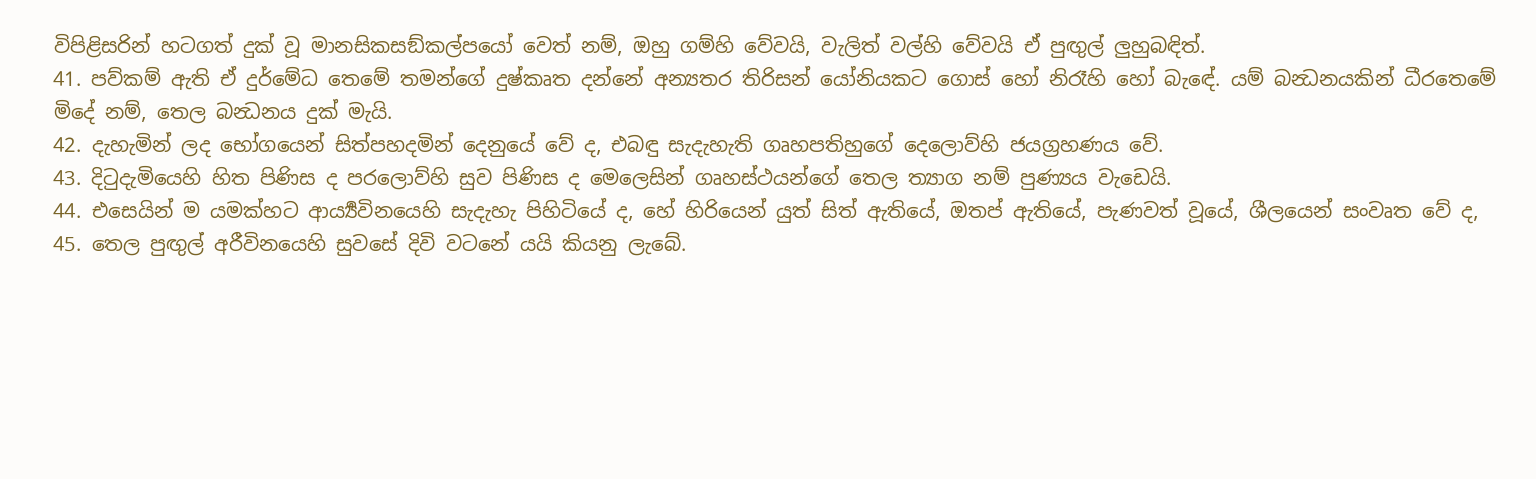විපිළිසරින් හටගත් දුක් වූ මානසිකසඞ්කල්පයෝ වෙත් නම්, ඔහු ගම්හි වේවයි, වැලිත් වල්හි වේවයි ඒ පුඟුල් ලුහුබඳිත්.
41. පව්කම් ඇති ඒ දුර්මේධ තෙමේ තමන්ගේ දුෂ්කෘත දන්නේ අන්‍යතර තිරිසන් යෝනියකට ගොස් හෝ නිරෑහි හෝ බැඳේ. යම් බන්‍ධනයකින් ධීරතෙමේ මිදේ නම්, තෙල බන්‍ධනය දුක් මැයි.
42. දැහැමින් ලද භෝගයෙන් සිත්පහදමින් දෙනුයේ වේ ද, එබඳු සැදැහැති ගෘහපතිහුගේ දෙලොව්හි ජයග්‍රහණය වේ.
43. දිටුදැමියෙහි හිත පිණිස ද පරලොව්හි සුව පිණිස ද මෙලෙසින් ගෘහස්ථයන්ගේ තෙල ත්‍යාග නම් පුණ්‍යය වැඩෙයි.
44. එසෙයින් ම යමක්හට ආර්‍ය්‍යවිනයෙහි සැදැහැ පිහිටියේ ද, හේ හිරියෙන් යුත් සිත් ඇතියේ, ඔතප් ඇතියේ, පැණවත් වූයේ, ශීලයෙන් සංවෘත වේ ද,
45. තෙල පුඟුල් අරීවිනයෙහි සුවසේ දිවි වටනේ යයි කියනු ලැබේ.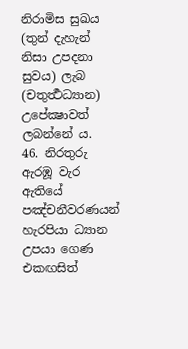නිරාමිස සුඛය (තුන් දැහැන් නිසා උපදනා සුවය) ලැබ (චතුර්‍ත්‍ථධ්‍යාන) උපේක්‍ෂාවත් ලබන්නේ ය.
46. නිරතුරු ඇරඹූ වැර ඇතියේ පඤ්චනීවරණයන් හැරපියා ධ්‍යාන උපයා ගෙණ එකඟසිත්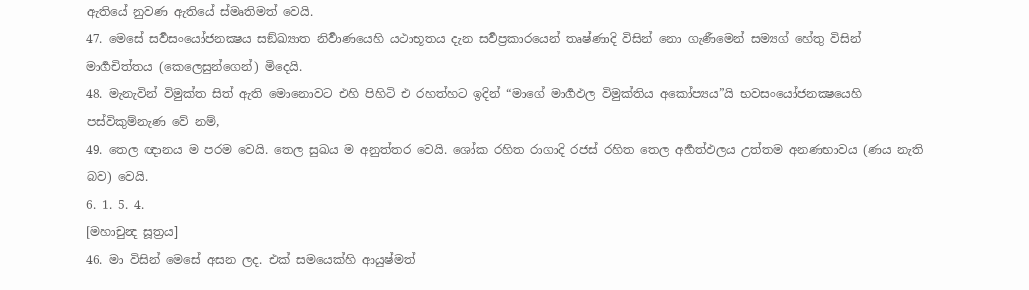ඇතියේ නුවණ ඇතියේ ස්මෘතිමත් වෙයි.
47. මෙසේ සර්‍වසංයෝජනක්‍ෂය සඞ්ඛ්‍යාත නිර්‍වාණයෙහි යථාභූතය දැන සර්‍වප්‍රකාරයෙන් තෘෂ්ණාදි විසින් නො ගැණීමෙන් සම්‍යග් හේතු විසින් මාර්‍ගචිත්තය (කෙලෙසුන්ගෙන්) මිදෙයි.
48. මැනැවින් විමුක්ත සිත් ඇති මොනොවට එහි පිහිටි එ රහත්හට ඉදින් “මාගේ මාර්‍ගඵල විමුක්තිය අකෝප්‍යය”යි භවසංයෝජනක්‍ෂයෙහි පස්විකුම්නැණ වේ නම්,
49. තෙල ඥානය ම පරම වෙයි. තෙල සුඛය ම අනුත්තර වෙයි. ශෝක රහිත රාගාදි රජස් රහිත තෙල අර්‍හත්ඵලය උත්තම අනණභාවය (ණය නැති බව) වෙයි.
6. 1. 5. 4.
[මහාචුන්‍ද සූත්‍රය]
46. මා විසින් මෙසේ අසන ලද. එක් සමයෙක්හි ආයුෂ්මත්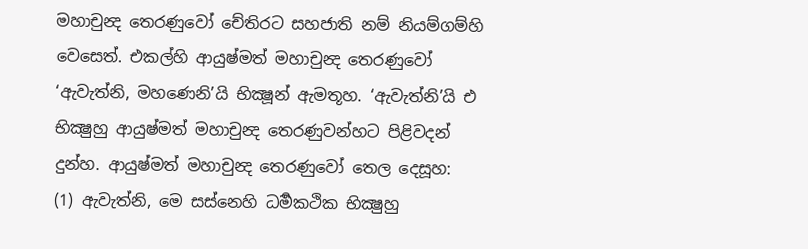මහාචුන්‍ද තෙරණුවෝ චේතිරට සහජාති නම් නියම්ගම්හි වෙසෙත්. එකල්හි ආයුෂ්මත් මහාචුන්‍ද තෙරණුවෝ ‘ඇවැත්නි, මහණෙනි’යි භික්‍ෂූන් ඇමතූහ. ‘ඇවැත්නි’යි එ භික්‍ෂුහු ආයුෂ්මත් මහාචුන්‍ද තෙරණුවන්හට පිළිවදන් දුන්හ. ආයුෂ්මත් මහාචුන්‍ද තෙරණුවෝ තෙල දෙසූහ:
(1) ඇවැත්නි, මෙ සස්නෙහි ධර්‍මකථික භික්‍ෂුහු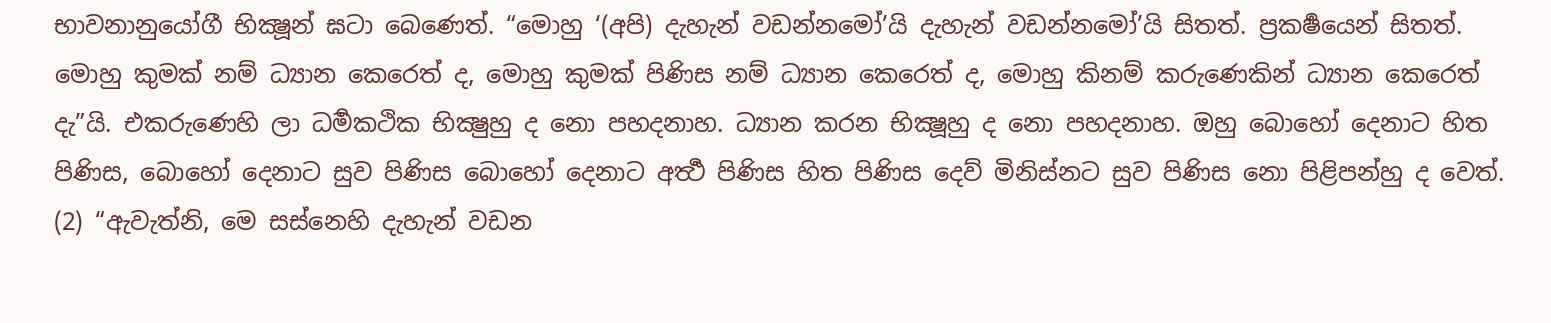භාවනානුයෝගී භික්‍ෂූන් ඝටා බෙණෙත්. “මොහු ‘(අපි) දැහැන් වඩන්නමෝ’යි දැහැන් වඩන්නමෝ’යි සිතත්. ප්‍රකර්‍ෂයෙන් සිතත්. මොහු කුමක් නම් ධ්‍යාන කෙරෙත් ද, මොහු කුමක් පිණිස නම් ධ්‍යාන කෙරෙත් ද, මොහු කිනම් කරුණෙකින් ධ්‍යාන කෙරෙත් දැ”යි. එකරුණෙහි ලා ධර්‍මකථික භික්‍ෂුහු ද නො පහදනාහ. ධ්‍යාන කරන භික්‍ෂූහු ද නො පහදනාහ. ඔහු බොහෝ දෙනාට හිත පිණිස, බොහෝ දෙනාට සුව පිණිස බොහෝ දෙනාට අර්‍ත්‍ථ පිණිස හිත පිණිස දෙව් මිනිස්නට සුව පිණිස නො පිළිපන්හු ද වෙත්.
(2) “ඇවැත්නි, මෙ සස්නෙහි දැහැන් වඩන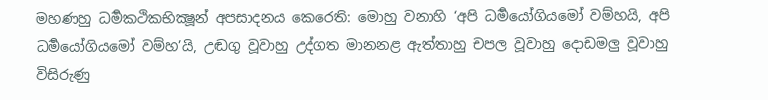මහණහු ධර්‍මකථිකභික්‍ෂූන් අපසාදනය කෙරෙති: මොහු වනාහි ‘අපි ධර්‍මයෝගියමෝ වම්හයි, අපි ධර්‍මයෝගියමෝ වම්හ’යි, උඬගු වූවාහු උද්ගත මානනළ ඇත්තාහු චපල වූවාහු දොඩමලු වූවාහු විසිරුණු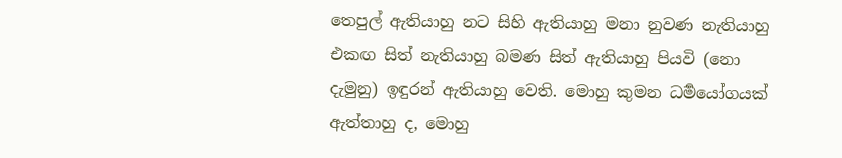තෙපුල් ඇතියාහු නට සිහි ඇතියාහු මනා නුවණ නැතියාහු එකඟ සිත් නැතියාහු බමණ සිත් ඇතියාහු පියවි (නො දැමුනු) ඉඳුරන් ඇතියාහු වෙති. මොහු කුමන ධර්‍මයෝගයක් ඇත්තාහු ද, මොහු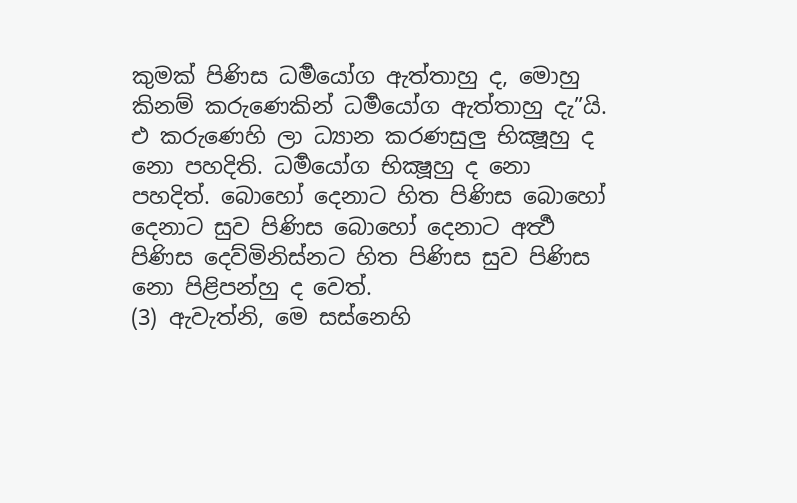කුමක් පිණිස ධර්‍මයෝග ඇත්තාහු ද, මොහු කිනම් කරුණෙකින් ධර්‍මයෝග ඇත්තාහු දැ”යි. එ කරුණෙහි ලා ධ්‍යාන කරණසුලු භික්‍ෂූහු ද නො පහදිති. ධර්‍මයෝග භික්‍ෂූහු ද නො පහදිත්. බොහෝ දෙනාට හිත පිණිස බොහෝ දෙනාට සුව පිණිස බොහෝ දෙනාට අර්‍ත්‍ථ පිණිස දෙව්මිනිස්නට හිත පිණිස සුව පිණිස නො පිළිපන්හු ද වෙත්.
(3) ඇවැත්නි, මෙ සස්නෙහි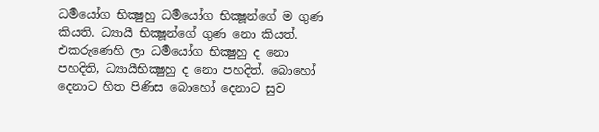ධර්‍මයෝග භික්‍ෂුහු ධර්‍මයෝග භික්‍ෂූන්ගේ ම ගුණ කියති. ධ්‍යායී භික්‍ෂූන්ගේ ගුණ නො කියත්. එකරුණෙහි ලා ධර්‍මයෝග භික්‍ෂුහු ද නො පහදිති, ධ්‍යායීභික්‍ෂුහු ද නො පහදිත්. බොහෝ දෙනාට හිත පිණිස බොහෝ දෙනාට සුව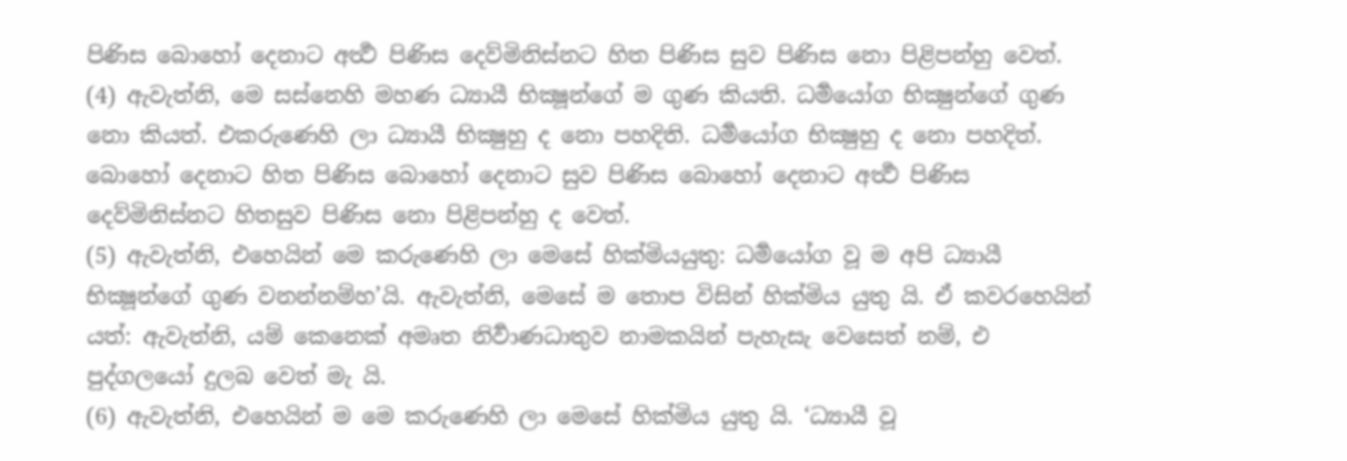පිණිස බොහෝ දෙනාට අර්‍ත්‍ථ පිණිස දෙව්මිනිස්නට හිත පිණිස සුව පිණිස නො පිළිපන්හු වෙත්.
(4) ඇවැත්නි, මෙ සස්නෙහි මහණ ධ්‍යායී භික්‍ෂූන්ගේ ම ගුණ කියති. ධර්‍මයෝග භික්‍ෂුන්ගේ ගුණ නො කියත්. එකරුණෙහි ලා ධ්‍යායී භික්‍ෂුහු ද නො පහදිති. ධර්‍මයෝග භික්‍ෂුහු ද නො පහදිත්. බොහෝ දෙනාට හිත පිණිස බොහෝ දෙනාට සුව පිණිස බොහෝ දෙනාට අර්‍ත්‍ථ පිණිස දෙව්මිනිස්නට හිතසුව පිණිස නො පිළිපන්හු ද වෙත්.
(5) ඇවැත්නි, එහෙයින් මෙ කරුණෙහි ලා මෙසේ හික්මියයුතු: ධර්‍මයෝග වූ ම අපි ධ්‍යායී භික්‍ෂූන්ගේ ගුණ වනන්නම්හ’යි. ඇවැත්නි, මෙසේ ම තොප විසින් හික්මිය යුතු යි. ඒ කවරහෙයින් යත්: ඇවැත්නි, යම් කෙනෙක් අමෘත නිර්‍වාණධාතුව නාමකයින් පැහැසැ වෙසෙත් නම්, එ පුද්ගලයෝ දුලබ වෙත් මැ යි.
(6) ඇවැත්නි, එහෙයින් ම මෙ කරුණෙහි ලා මෙසේ හික්මිය යුතු යි. ‘ධ්‍යායී වූ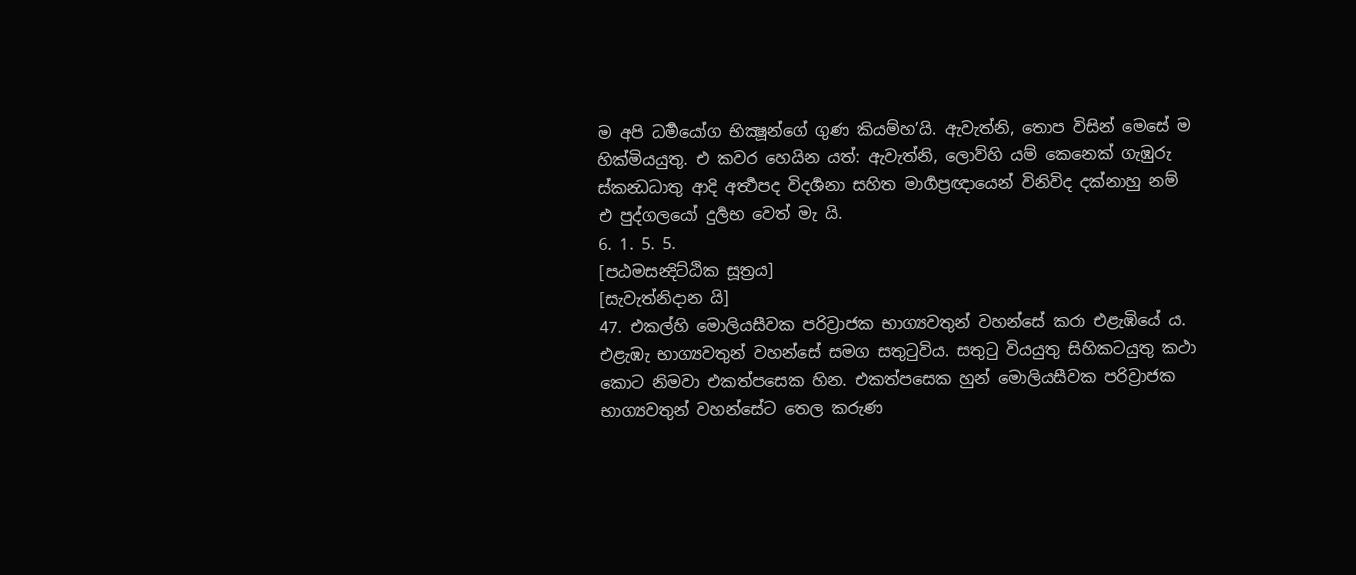ම අපි ධර්‍මයෝග භික්‍ෂූන්ගේ ගුණ කියම්හ’යි. ඇවැත්නි, තොප විසින් මෙසේ ම හික්මියයුතු. එ කවර හෙයින යත්: ඇවැත්නි, ලොව්හි යම් කෙනෙක් ගැඹුරු ස්කන්‍ධධාතු ආදි අර්‍ත්‍ථපද විදර්‍ශනා සහිත මාර්‍ගප්‍රඥායෙන් විනිවිද දක්නාහු නම් එ පුද්ගලයෝ දුර්‍ලභ වෙත් මැ යි.
6. 1. 5. 5.
[පඨමසන්‍දිට්ඨික සූත්‍රය]
[සැවැත්නිදාන යි]
47. එකල්හි මොලියසීවක පරිව්‍රාජක භාග්‍යවතුන් වහන්සේ කරා එළැඹියේ ය. එළැඹැ භාග්‍යවතුන් වහන්සේ සමග සතුටුවිය. සතුටු වියයුතු සිහිකටයුතු කථා කොට නිමවා එකත්පසෙක හින. එකත්පසෙක හුන් මොලියසීවක පරිව්‍රාජක භාග්‍යවතුන් වහන්සේට තෙල කරුණ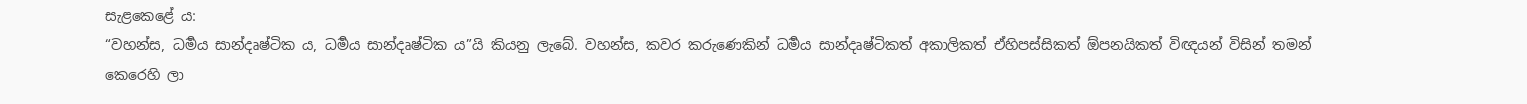සැළකෙළේ ය:
“වහන්ස, ධර්‍මය සාන්දෘෂ්ටික ය, ධර්‍මය සාන්දෘෂ්ටික ය”යි කියනු ලැබේ. වහන්ස, කවර කරුණෙකින් ධර්‍මය සාන්දෘෂ්ටිකත් අකාලිකත් ඒහිපස්සිකත් ඕපනයිකත් විඥයන් විසින් තමන් කෙරෙහි ලා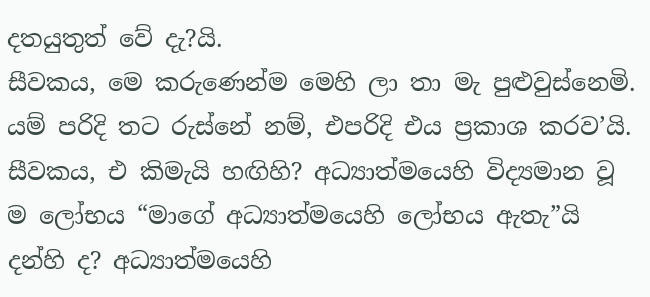දතයුතුත් වේ දැ?යි.
සීවකය, මෙ කරුණෙන්ම මෙහි ලා තා මැ පුළුවුස්නෙමි. යම් පරිදි තට රුස්නේ නම්, එපරිදි එය ප්‍රකාශ කරව’යි. සීවකය, එ කිමැයි හඟිහි? අධ්‍යාත්මයෙහි විද්‍යමාන වූ ම ලෝභය “මාගේ අධ්‍යාත්මයෙහි ලෝභය ඇතැ”යි දන්හි ද? අධ්‍යාත්මයෙහි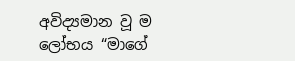අවිද්‍යමාන වූ ම ලෝභය “මාගේ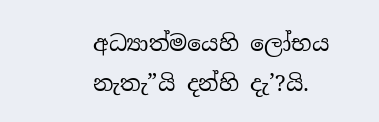අධ්‍යාත්මයෙහි ලෝභය නැතැ”යි දන්හි දැ’?යි.